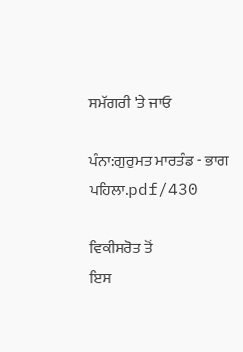ਸਮੱਗਰੀ 'ਤੇ ਜਾਓ

ਪੰਨਾ:ਗੁਰੁਮਤ ਮਾਰਤੰਡ - ਭਾਗ ਪਹਿਲਾ.pdf/430

ਵਿਕੀਸਰੋਤ ਤੋਂ
ਇਸ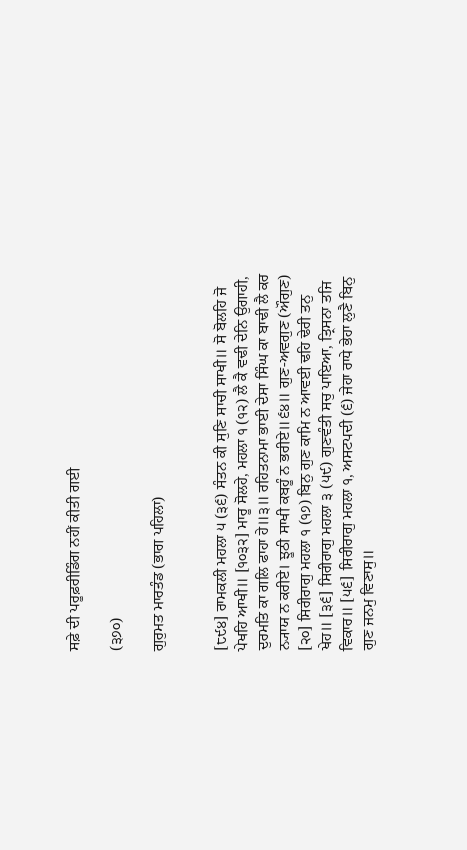ਸਫ਼ੇ ਦੀ ਪਰੂਫ਼ਰੀਡਿੰਗ ਨਹੀਂ ਕੀਤੀ ਗਈ

(੩੭੦)

ਗੁਰੁਮਤ ਮਾਰਤੰਡ (ਭਾਗ ਪਹਿਲਾ)


[੮੯੪] ਰਾਮਕਲੀ ਮਹਲਾ ੫ (੩੬) ਸੰਤਨ ਕੀ ਸੁਣਿ ਸਾਚੀ ਸਾਖੀ॥ ਸੋ ਬੋਲਹਿ ਜੋ ਪੇਖਹਿ ਆਖੀ॥ [੧੦੩੨] ਮਾਰੂ ਸੋਲਹੇ, ਮਹਲਾ ੧ (੧੨) ਲੈ ਕੈ ਵਢੀ ਦੇਨਿ ਉਗਾਹੀ, ਦੁਰਮਤਿ ਕਾ ਗਲਿ ਫਾਹਾ ਹੇ॥੩॥ ਰਹਿਤਨਾਮਾ ਭਾਈ ਦੇਸਾ ਸਿੰਘ ਕਾ ਬਾਢੀ ਲੈ ਕਰ ਨ੍ਯਾਯ ਨ ਕਰੀਏ। ਝੂਠੀ ਸਾਖੀ ਕਬਹੂੰ ਨ ਭਰੀਏ॥੬੪॥ ਗੁਣ-ਅਵਗੁਣ (ਔਗੁਣ) [੨੦] ਸਿਰੀਰਾਗੁ ਮਹਲਾ ੧ (੧੭) ਬਿਨੁ ਗੁਣ ਕਾਮਿ ਨ ਆਵਈ ਢਹਿ ਢੇਰੀ ਤਨੁ ਖੇਹ॥ [੩੬] ਸਿਰੀਰਾਗੁ ਮਹਲਾ ੩ (੫੯) ਗੁਣਵੰਤੀ ਸਚੁ ਪਾਇਆ, ਤ੍ਰਿਸਨਾ ਤਜਿ ਵਿਕਾਰ॥ [੫੬] ਸਿਰੀਰਾਗੁ ਮਹਲਾ ੧, ਅਸਟਪਦੀ (੬) ਜੇਹਾ ਰਾਧੇ ਭੇਹਾ ਲੁਣੈ ਬਿਨੁ ਗੁਣ ਜਨਮੁ ਵਿਣਾਸੁ॥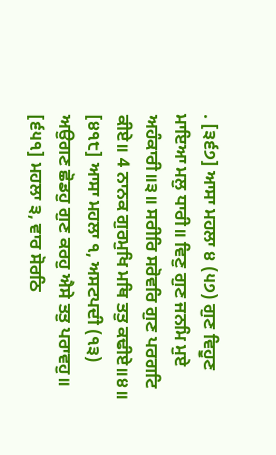. [੩੬੭] ਆਸਾ ਮਹਲਾ ੪ (੫੭) ਗੁਣ ਵਿਹੂਣ ਮਾਇਆ ਮਲੁ ਧਾਰੀ॥ ਵਿਣੁ ਗੁਣ ਜਨਮਿ ਮੁਏ ਅਹੰਕਾਰੀ॥੩॥ ਸਰੀਰਿ ਸਰੋਵਰਿ ਗੁਣ ਪਰਗਟਿ ਕੀਏ॥ 4 ਨਾਨਕ ਗੁਰਮੁਖਿ ਮਥਿ ਤਤੁ ਕਢੀਏ॥੪॥ [੪੧੮] ਆਸਾ ਮਹਲਾ ੧, ਅਸਟਪਦੀ (੧੩) ਅਉਗਣ ਛੋਡਹੁ ਗੁਣ ਕਰਹੁ ਐਸੇ ਤਤੁ ਪਰਾਵਹੁ॥ [੬੫੧] ਮਹਲਾ ੩, ਵਾਰ ਸੋਰਠਿ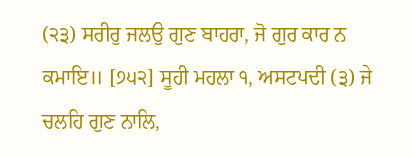(੨੩) ਸਰੀਰੁ ਜਲਉ ਗੁਣ ਬਾਹਰਾ, ਜੋ ਗੁਰ ਕਾਰ ਨ ਕਮਾਇ॥ [੭੫੨] ਸੂਹੀ ਮਹਲਾ ੧, ਅਸਟਪਦੀ (੩) ਜੇ ਚਲਹਿ ਗੁਣ ਨਾਲਿ,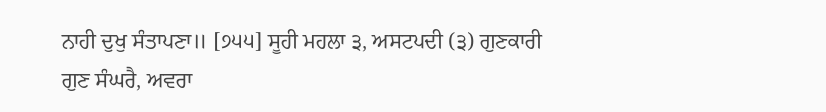ਨਾਹੀ ਦੁਖੁ ਸੰਤਾਪਣਾ॥ [੭੫੫] ਸੂਹੀ ਮਹਲਾ ੩, ਅਸਟਪਦੀ (੩) ਗੁਣਕਾਰੀ ਗੁਣ ਸੰਘਰੈ, ਅਵਰਾ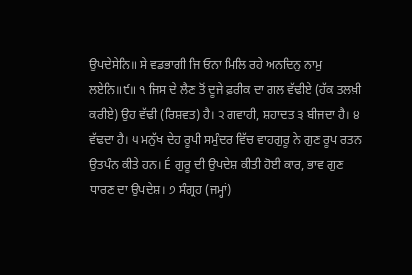ਉਪਦੇਸੇਨਿ॥ ਸੇ ਵਡਭਾਗੀ ਜਿ ਓਨਾ ਮਿਲਿ ਰਹੇ ਅਨਦਿਨੁ ਨਾਮੁ ਲਏਨਿ॥੯॥ ੧ ਜਿਸ ਦੇ ਲੈਣ ਤੋਂ ਦੂਜੇ ਫ਼ਰੀਕ ਦਾ ਗਲ ਵੱਢੀਏ (ਹੱਕ ਤਲਖ਼ੀ ਕਰੀਏ) ਉਹ ਵੱਢੀ (ਰਿਸ਼ਵਤ) ਹੈ। ੨ ਗਵਾਹੀ, ਸ਼ਹਾਦਤ ੩ ਬੀਜਦਾ ਹੈ। ੪ ਵੱਢਦਾ ਹੈ। ੫ ਮਨੁੱਖ ਦੇਹ ਰੂਪੀ ਸਮੁੰਦਰ ਵਿੱਚ ਵਾਹਗੁਰੂ ਨੇ ਗੁਣ ਰੂਪ ਰਤਨ ਉਤਪੰਨ ਕੀਤੇ ਹਨ। É ਗੁਰੂ ਦੀ ਉਪਦੇਸ਼ ਕੀਤੀ ਹੋਈ ਕਾਰ, ਭਾਵ ਗੁਣ ਧਾਰਣ ਦਾ ਉਪਦੇਸ਼। ੭ ਸੰਗ੍ਰਹ (ਜਮ੍ਹਾਂ)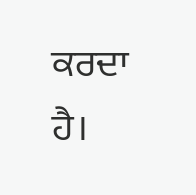ਕਰਦਾ ਹੈ।